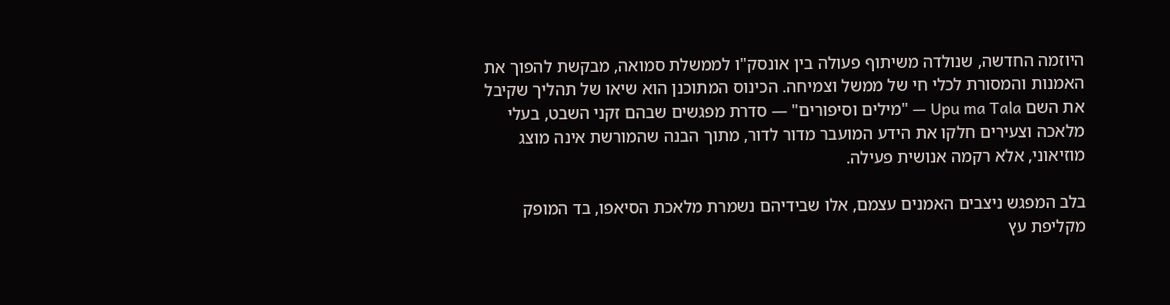היוזמה החדשה, שנולדה משיתוף פעולה בין אונסק"ו לממשלת סמואה, מבקשת להפוך את האמנות והמסורת לכלי חי של ממשל וצמיחה. הכינוס המתוכנן הוא שיאו של תהליך שקיבל את השם Upu ma Tala — "מילים וסיפורים" — סדרת מפגשים שבהם זקני השבט, בעלי מלאכה וצעירים חלקו את הידע המועבר מדור לדור, מתוך הבנה שהמורשת אינה מוצג מוזיאוני, אלא רקמה אנושית פעילה.

בלב המפגש ניצבים האמנים עצמם, אלו שבידיהם נשמרת מלאכת הסיאפו, בד המופק מקליפת עץ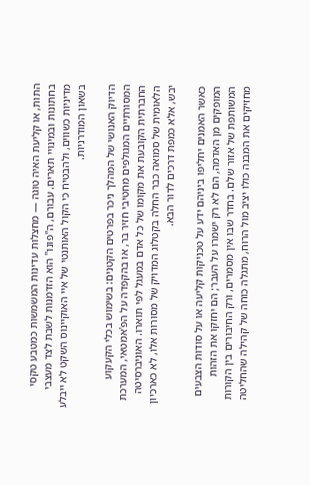התות, או קליעת האיה טוגה — מחצלות עדינות המשמשות כמטבע טקסי בחתונות ובמינויי תארים. עבורם, ה"פונו" הוא הזדמנות לשבת לצד מעצבי מדיניות כשווים, ולהבטיח כי הקול האותנטי של איי האוקיינוס השקט לא ייבלע בשאון המודרניות.

הדיוק האנושי של המהלך ניכר בפרטים הקטנים: בשימוש בכלי הקעקוע המסורתיים המגולפים מחטיבי חזיר בר, או בהקפדה על הפ'אמטאי, המערכת החברתית הקובעת את מקומו של כל אדם במעגל לפי תוארו. האוניברסיטה הלאומית של סמואה כבר החלה בקטלוג המדויק של מסורות אלו, לא כארכיון יבש, אלא כמפת דרכים לדור הבא.

כאשר האמנים יחליפו ביניהם ידע על טכניקות קליעה או על סודות הצבעים המופקים מן האדמה, הם לא רק ישמרו על העבר; הם יחזקו את הזהות המשותפת של אזור שלם. בחדר שבו אין מסמרים, ורק החיבורים בין הקורות מחזיקים את המבנה כולו יציב מול הרוח, מתגלה כוחה של קהילה שהחליטה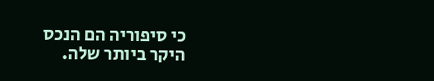כי סיפוריה הם הנכס היקר ביותר שלה.